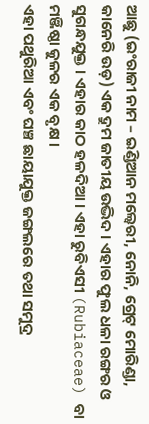ଆଛୁ (ଇଂରାଜୀ ନାମ – ଇଣ୍ଡିଆନ ମଲ୍ବେରୀ, ନୋନି, ଗ୍ରେଟ୍ ମୋରିଣ୍ଡା, କାନେରି ଉଡ଼) ଏକ ଦ୍ରୁମ ଜାତୀୟ ଉଦ୍ଭିଦ । ଏହାର ଫୁଲ ଧଳା ରଙ୍ଗର ଓ ସୁଗନ୍ଧଯୁକ୍ତ । ଏହାର କାଠ ହଳଦିଆ । ଏହା ରୁବିଏସୀ (Rubiaceae) ବା ମଞ୍ଜିଷ୍ଠା କୁଳର ଏକ ବୃକ୍ଷ ।
ଏହା ପଥୁରିଆ ଏବଂ ଘଞ୍ଚ ଛାୟାଯୁକ୍ତ ଜଙ୍ଗଲରେ ତଥା ସମୁଦ୍ର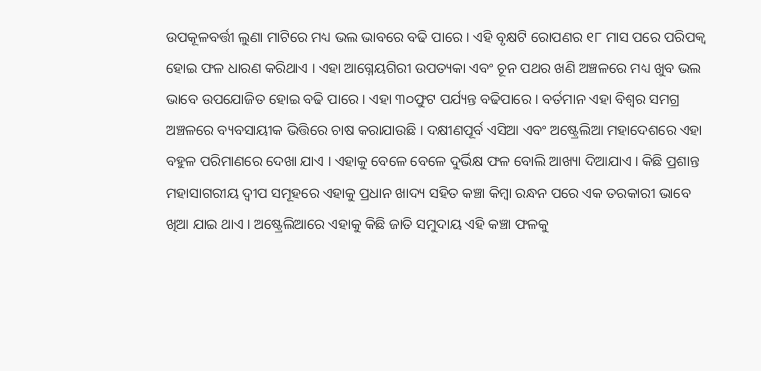ଉପକୂଳବର୍ତ୍ତୀ ଲୁଣା ମାଟିରେ ମଧ୍ୟ ଭଲ ଭାବରେ ବଢି ପାରେ । ଏହି ବୃକ୍ଷଟି ରୋପଣର ୧୮ ମାସ ପରେ ପରିପକ୍ୱ ହୋଇ ଫଳ ଧାରଣ କରିଥାଏ । ଏହା ଆଗ୍ନେୟଗିରୀ ଉପତ୍ୟକା ଏବଂ ଚୂନ ପଥର ଖଣି ଅଞ୍ଚଳରେ ମଧ୍ୟ ଖୁବ ଭଲ ଭାବେ ଉପଯୋଜିତ ହୋଇ ବଢି ପାରେ । ଏହା ୩୦ଫୁଟ ପର୍ଯ୍ୟନ୍ତ ବଢିପାରେ । ବର୍ତମାନ ଏହା ବିଶ୍ୱର ସମଗ୍ର ଅଞ୍ଚଳରେ ବ୍ୟବସାୟୀକ ଭିତ୍ତିରେ ଚାଷ କରାଯାଉଛି । ଦକ୍ଷୀଣପୂର୍ବ ଏସିଆ ଏବଂ ଅଷ୍ଟ୍ରେଲିଆ ମହାଦେଶରେ ଏହା ବହୁଳ ପରିମାଣରେ ଦେଖା ଯାଏ । ଏହାକୁ ବେଳେ ବେଳେ ଦୁର୍ଭିକ୍ଷ ଫଳ ବୋଲି ଆଖ୍ୟା ଦିଆଯାଏ । କିଛି ପ୍ରଶାନ୍ତ ମହାସାଗରୀୟ ଦ୍ୱୀପ ସମୂହରେ ଏହାକୁ ପ୍ରଧାନ ଖାଦ୍ୟ ସହିତ କଞ୍ଚା କିମ୍ବା ରନ୍ଧନ ପରେ ଏକ ତରକାରୀ ଭାବେ ଖିଆ ଯାଇ ଥାଏ । ଅଷ୍ଟ୍ରେଲିଆରେ ଏହାକୁ କିଛି ଜାତି ସମୁଦାୟ ଏହି କଞ୍ଚା ଫଳକୁ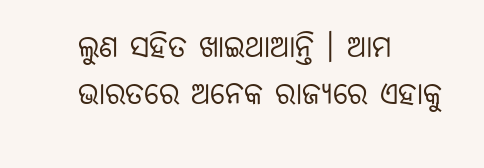ଲୁଣ ସହିତ ଖାଇଥାଆନ୍ତି । ଆମ ଭାରତରେ ଅନେକ ରାଜ୍ୟରେ ଏହାକୁ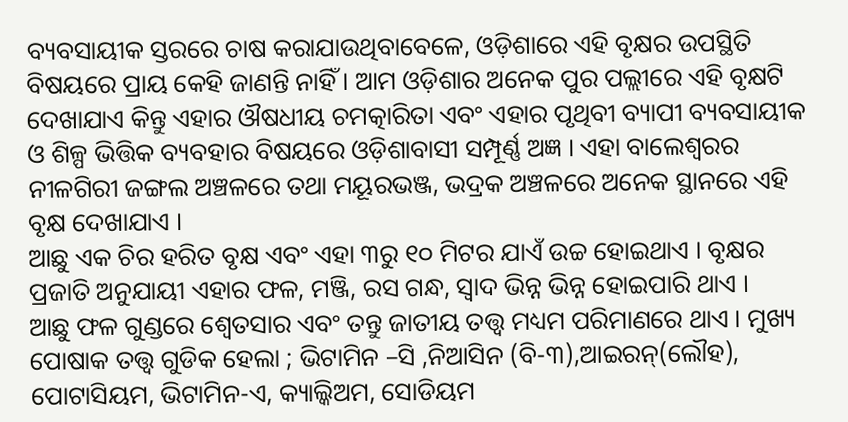ବ୍ୟବସାୟୀକ ସ୍ତରରେ ଚାଷ କରାଯାଉଥିବାବେଳେ, ଓଡ଼ିଶାରେ ଏହି ବୃକ୍ଷର ଉପସ୍ଥିତି ବିଷୟରେ ପ୍ରାୟ କେହି ଜାଣନ୍ତି ନାହିଁ । ଆମ ଓଡ଼ିଶାର ଅନେକ ପୁର ପଲ୍ଲୀରେ ଏହି ବୃକ୍ଷଟି ଦେଖାଯାଏ କିନ୍ତୁ ଏହାର ଔଷଧୀୟ ଚମତ୍କାରିତା ଏବଂ ଏହାର ପୃଥିବୀ ବ୍ୟାପୀ ବ୍ୟବସାୟୀକ ଓ ଶିଳ୍ପ ଭିତ୍ତିକ ବ୍ୟବହାର ବିଷୟରେ ଓଡ଼ିଶାବାସୀ ସମ୍ପୂର୍ଣ୍ଣ ଅଜ୍ଞ । ଏହା ବାଲେଶ୍ୱରର ନୀଳଗିରୀ ଜଙ୍ଗଲ ଅଞ୍ଚଳରେ ତଥା ମୟୂରଭଞ୍ଜ, ଭଦ୍ରକ ଅଞ୍ଚଳରେ ଅନେକ ସ୍ଥାନରେ ଏହି ବୃକ୍ଷ ଦେଖାଯାଏ ।
ଆଛୁ ଏକ ଚିର ହରିତ ବୃକ୍ଷ ଏବଂ ଏହା ୩ରୁ ୧୦ ମିଟର ଯାଏଁ ଉଚ୍ଚ ହୋଇଥାଏ । ବୃକ୍ଷର ପ୍ରଜାତି ଅନୁଯାୟୀ ଏହାର ଫଳ, ମଞ୍ଜି, ରସ ଗନ୍ଧ, ସ୍ୱାଦ ଭିନ୍ନ ଭିନ୍ନ ହୋଇପାରି ଥାଏ ।
ଆଛୁ ଫଳ ଗୁଣ୍ଡରେ ଶ୍ୱେତସାର ଏବଂ ତନ୍ତୁ ଜାତୀୟ ତତ୍ତ୍ୱ ମଧ୍ୟମ ପରିମାଣରେ ଥାଏ । ମୁଖ୍ୟ ପୋଷାକ ତତ୍ତ୍ୱ ଗୁଡିକ ହେଲା ; ଭିଟାମିନ –ସି ,ନିଆସିନ (ବି-୩),ଆଇରନ୍(ଲୌହ), ପୋଟାସିୟମ, ଭିଟାମିନ-ଏ, କ୍ୟାଲ୍କିଅମ, ସୋଡିୟମ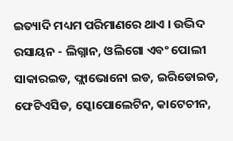ଇତ୍ୟାଦି ମଧ୍ୟମ ପରିମାଣରେ ଥାଏ । ଉଦ୍ଭିଦ ରସାୟନ - ଲିଗ୍ନାନ, ଓଲିଗୋ ଏବଂ ପୋଲୀ ସାକାରଇଡ, ଫ୍ଲାଭୋନୋ ଇଡ, ଇରିଡୋଇଡ, ଫେଟିଏସିଡ, ସ୍କୋପୋଲେଟିନ, କାଟେଚୀନ,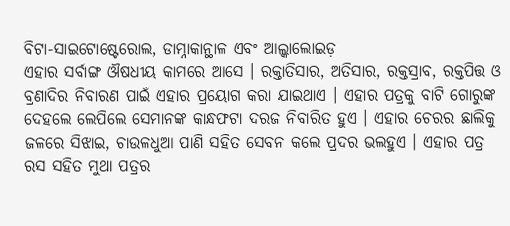ବିଟା-ସାଇଟୋଷ୍ଟେରୋଲ, ଡାମ୍ନାକାନ୍ଥାଳ ଏବଂ ଆଲ୍କାଲୋଇଡ଼
ଏହାର ସର୍ବାଙ୍ଗ ଔଷଧୀୟ କାମରେ ଆସେ । ରକ୍ତାତିସାର, ଅତିସାର, ରକ୍ତସ୍ରାବ, ରକ୍ତପିତ୍ତ ଓ ବ୍ରଣାଦିର ନିବାରଣ ପାଇଁ ଏହାର ପ୍ରୟୋଗ କରା ଯାଇଥାଏ । ଏହାର ପତ୍ରକୁ ବାଟି ଗୋରୁଙ୍କ ଦେହଲେ ଲେପିଲେ ସେମାନଙ୍କ କାନ୍ଧଫଟା ଦରଜ ନିବାରିତ ହୁଏ । ଏହାର ଚେରର ଛାଲିକୁ ଜଳରେ ସିଝାଇ, ଚାଉଳଧୁଆ ପାଣି ସହିତ ସେବନ କଲେ ପ୍ରଦର ଭଲହୁଏ । ଏହାର ପତ୍ର ରସ ସହିତ ମୁଥା ପତ୍ରର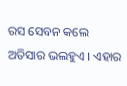ରସ ସେବନ କଲେ ଅତିସାର ଭଲହୁଏ । ଏହାର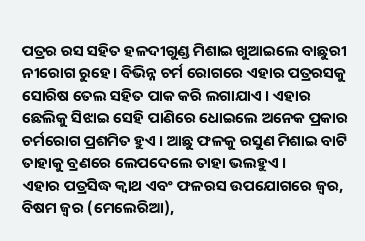ପତ୍ରର ରସ ସହିତ ହଳଦୀଗୁଣ୍ଡ ମିଶାଇ ଖୁଆଇଲେ ବାଛୁରୀ ନୀରୋଗ ରୁହେ। ବିଭିନ୍ନ ଚର୍ମ ରୋଗରେ ଏହାର ପତ୍ରରସକୁ ସୋରିଷ ତେଲ ସହିତ ପାକ କରି ଲଗାଯାଏ । ଏହାର ଛେଲିକୁ ସିଝାଇ ସେହି ପାଣିରେ ଧୋଇଲେ ଅନେକ ପ୍ରକାର ଚର୍ମରୋଗ ପ୍ରଶମିତ ହୁଏ । ଆଛୁ ଫଳକୁ ରସୁଣ ମିଶାଇ ବାଟି ତାହାକୁ ବ୍ରଣରେ ଲେପଦେଲେ ତାହା ଭଲହୁଏ ।
ଏହାର ପତ୍ରସିଦ୍ଧ କ୍ୱାଥ ଏବଂ ଫଳରସ ଉପଯୋଗରେ ଜ୍ୱର, ବିଷମ ଜ୍ୱର (ମେଲେରିଆ),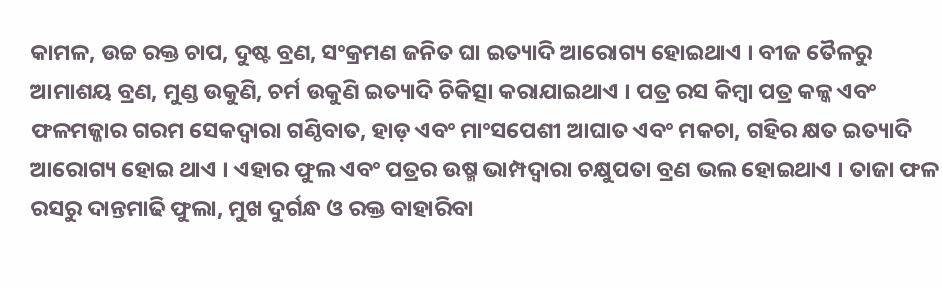କାମଳ, ଉଚ୍ଚ ରକ୍ତ ଚାପ, ଦୁଷ୍ଟ ବ୍ରଣ, ସଂକ୍ରମଣ ଜନିତ ଘା ଇତ୍ୟାଦି ଆରୋଗ୍ୟ ହୋଇଥାଏ । ବୀଜ ତୈଳରୁ ଆମାଶୟ ବ୍ରଣ, ମୁଣ୍ଡ ଉକୁଣି, ଚର୍ମ ଉକୁଣି ଇତ୍ୟାଦି ଚିକିତ୍ସା କରାଯାଇଥାଏ । ପତ୍ର ରସ କିମ୍ବା ପତ୍ର କଳ୍କ ଏବଂ ଫଳମଜ୍ଜାର ଗରମ ସେକଦ୍ୱାରା ଗଣ୍ଠିବାତ, ହାଡ଼ ଏବଂ ମାଂସପେଶୀ ଆଘାତ ଏବଂ ମକଚା, ଗହିର କ୍ଷତ ଇତ୍ୟାଦି ଆରୋଗ୍ୟ ହୋଇ ଥାଏ । ଏହାର ଫୁଲ ଏବଂ ପତ୍ରର ଉଷ୍ମ ଭାମ୍ପଦ୍ୱାରା ଚକ୍ଷୁପତା ବ୍ରଣ ଭଲ ହୋଇଥାଏ । ତାଜା ଫଳ ରସରୁ ଦାନ୍ତମାଢି ଫୁଲା, ମୁଖ ଦୁର୍ଗନ୍ଧ ଓ ରକ୍ତ ବାହାରିବା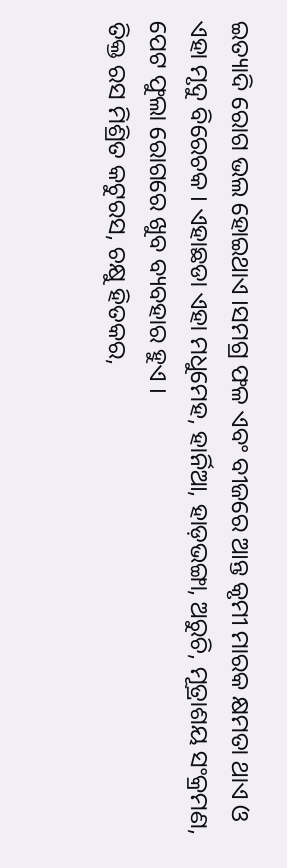ଇତ୍ୟାଦି ରୋଗ ଭଲ ହୋଇଥାଏ ।ସମଗ୍ର ଫଳ ଏବଂ ବୀଜରେ ଆନ୍ତ କୃମୀ ମାରକ କ୍ଷମତା ଥାଏ ଓ ଏହା ମୃଦୁ ବିରେଚକ । ଏହାଛଡା ଏହା ମଧୁମେହ, ହାର୍ନିଆ, ହାଡ଼ଭଙ୍ଗା, ଅରୁଚି, ମୂତ୍ରାଶୟ ସଂକ୍ରମଣ, ପେଟ ଫୁଲା ରୋଗରେ ଖୁବ ବ୍ୟବହାର ହୁଏ ।
ତିକ୍ତ ରସ ମିଶ୍ରିତ କଟୁରସ, ଚକ୍ଷୁ ହିତକର,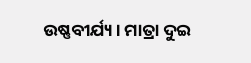ଉଷ୍ଣବୀର୍ଯ୍ୟ। ମାତ୍ରା ଦୁଇ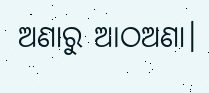ଅଣାରୁ ଆଠଅଣା।